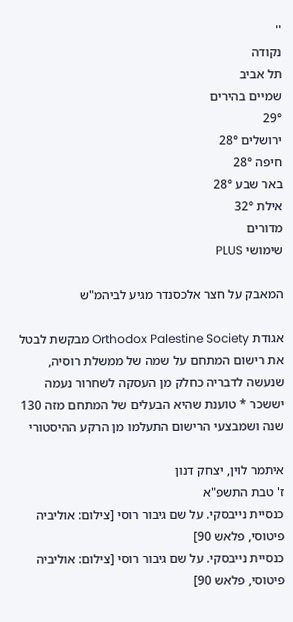''
נקודה
תל אביב
שמיים בהירים
29°
ירושלים 28°
חיפה 28°
באר שבע 28°
אילת 32°
מדורים
שימושי PLUS

המאבק על חצר אלכסנדר מגיע לביהמ"ש

אגודת Orthodox Palestine Society מבקשת לבטל את רישום המתחם על שמה של ממשלת רוסיה, שנעשה לדבריה כחלק מן העסקה לשחרור נעמה יששכר * טוענת שהיא הבעלים של המתחם מזה 130 שנה ושמבצעי הרישום התעלמו מן הרקע ההיסטורי

איתמר לוין, יצחק דנון
ז' טבת התשפ"א
כנסיית נייבסקי. על שם גיבור רוסי [צילום: אוליביה פיטוסי, פלאש 90]
כנסיית נייבסקי. על שם גיבור רוסי [צילום: אוליביה פיטוסי, פלאש 90]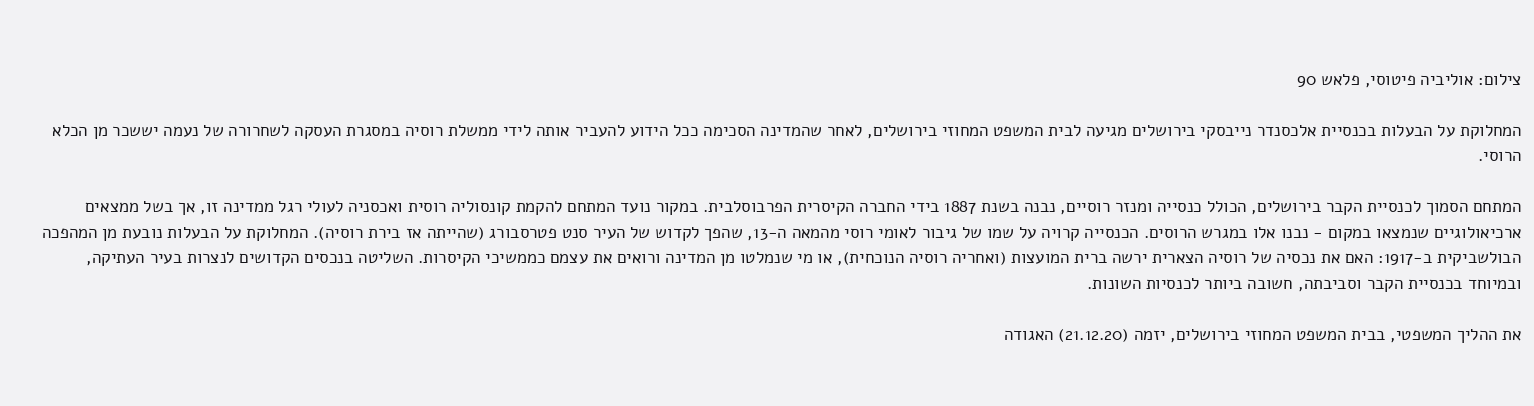צילום: אוליביה פיטוסי, פלאש 90

המחלוקת על הבעלות בכנסיית אלכסנדר נייבסקי בירושלים מגיעה לבית המשפט המחוזי בירושלים, לאחר שהמדינה הסכימה ככל הידוע להעביר אותה לידי ממשלת רוסיה במסגרת העסקה לשחרורה של נעמה יששכר מן הכלא הרוסי.

המתחם הסמוך לכנסיית הקבר בירושלים, הכולל כנסייה ומנזר רוסיים, נבנה בשנת 1887 בידי החברה הקיסרית הפרבוסלבית. במקור נועד המתחם להקמת קונסוליה רוסית ואכסניה לעולי רגל ממדינה זו, אך בשל ממצאים ארכיאולוגיים שנמצאו במקום - נבנו אלו במגרש הרוסים. הכנסייה קרויה על שמו של גיבור לאומי רוסי מהמאה ה-13, שהפך לקדוש של העיר סנט פטרסבורג (שהייתה אז בירת רוסיה). המחלוקת על הבעלות נובעת מן המהפכה הבולשביקית ב-1917: האם את נכסיה של רוסיה הצארית ירשה ברית המועצות (ואחריה רוסיה הנוכחית), או מי שנמלטו מן המדינה ורואים את עצמם כממשיכי הקיסרות. השליטה בנכסים הקדושים לנצרות בעיר העתיקה, ובמיוחד בכנסיית הקבר וסביבתה, חשובה ביותר לכנסיות השונות.

את ההליך המשפטי, בבית המשפט המחוזי בירושלים, יזמה (21.12.20) האגודה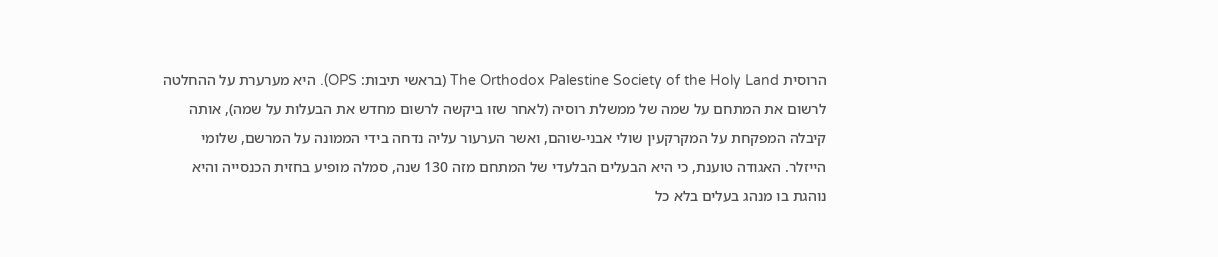הרוסית The Orthodox Palestine Society of the Holy Land (בראשי תיבות: OPS). היא מערערת על ההחלטה לרשום את המתחם על שמה של ממשלת רוסיה (לאחר שזו ביקשה לרשום מחדש את הבעלות על שמה), אותה קיבלה המפקחת על המקרקעין שולי אבני-שוהם, ואשר הערעור עליה נדחה בידי הממונה על המרשם, שלומי הייזלר. האגודה טוענת, כי היא הבעלים הבלעדי של המתחם מזה 130 שנה, סמלה מופיע בחזית הכנסייה והיא נוהגת בו מנהג בעלים בלא כל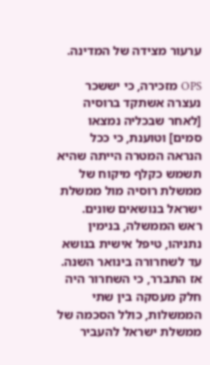ערעור מצידה של המדינה.

OPS מזכירה, כי יששכר נעצרה אשתקד ברוסיה [לאחר שבכליה נמצאו סמים] וטוענת, כי ככל הנראה המטרה הייתה שהיא תשמש כקלף מיקוח של ממשלת רוסיה מול ממשלת ישראל בנושאים שונים. ראש הממשלה, בנימין נתניהו, טיפל אישית בנושא עד לשחרורה בינואר השנה. אז התברר, כי השחרור היה חלק מעסקה בין שתי הממשלות, כולל הסכמה של ממשלת ישראל להעביר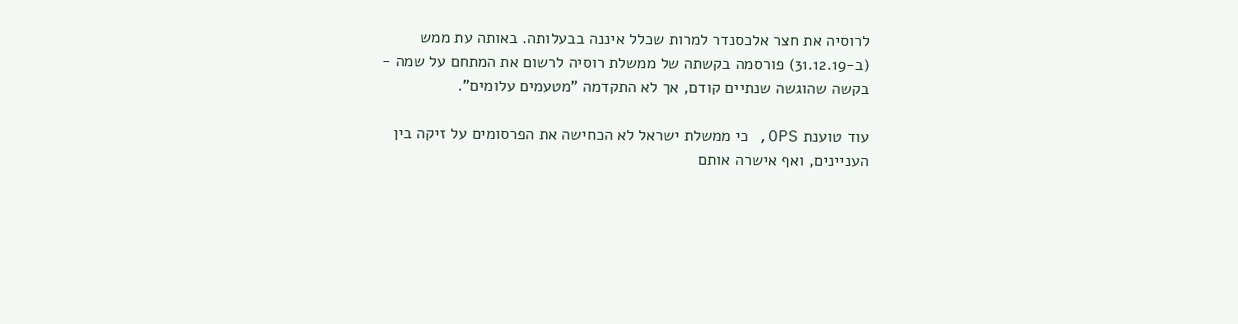לרוסיה את חצר אלכסנדר למרות שכלל איננה בבעלותה. באותה עת ממש (ב-31.12.19) פורסמה בקשתה של ממשלת רוסיה לרשום את המתחם על שמה - בקשה שהוגשה שנתיים קודם, אך לא התקדמה "מטעמים עלומים".

עוד טוענת OPS, כי ממשלת ישראל לא הכחישה את הפרסומים על זיקה בין העניינים, ואף אישרה אותם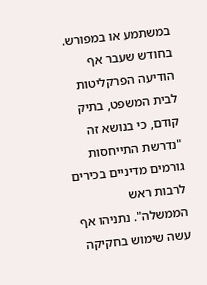במשתמע או במפורש. בחודש שעבר אף הודיעה הפרקליטות לבית המשפט, בתיק קודם, כי בנושא זה "נדרשת התייחסות גורמים מדיניים בכירים לרבות ראש הממשלה". נתניהו אף עשה שימוש בחקיקה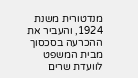מנדטורית משנת 1924, והעביר את ההכרעה בסכסוך מבית המשפט לוועדת שרים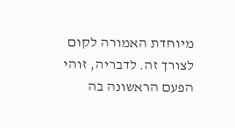מיוחדת האמורה לקום לצורך זה. לדבריה, זוהי הפעם הראשונה בה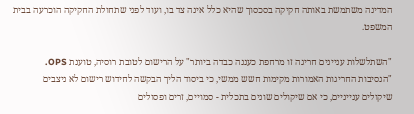המדינה משתמשת באותה חקיקה בסכסוך שהיא כלל אינה צד בו, ועוד לפני שתחולת החקיקה הוכרעה בבית המשפט.

"השתלשלות עניינים חריגה זו מרחפת כעננה כבדה ביותר" על הרישום לטובת רוסיה, טוענת OPS. "הנסיבות החריגות האמורות מקימות חשש ממשי, כי ביסוד הליך הבקשה לחידוש רישום לא ניצבים שיקולים ענייניים, כי אם שיקולים שונים בתכלית - סמויים, זרים ופסולים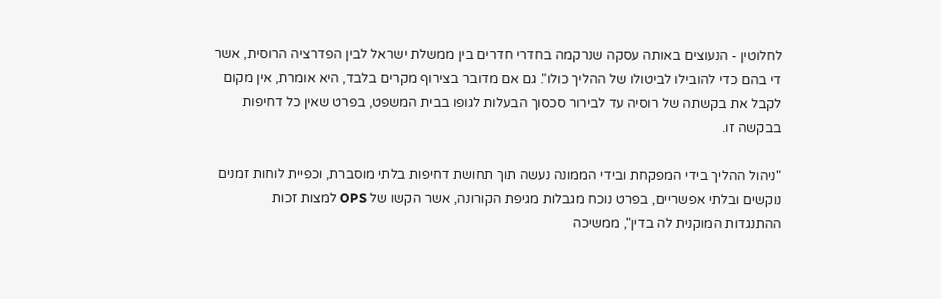לחלוטין - הנעוצים באותה עסקה שנרקמה בחדרי חדרים בין ממשלת ישראל לבין הפדרציה הרוסית, אשר די בהם כדי להובילו לביטולו של ההליך כולו". גם אם מדובר בצירוף מקרים בלבד, היא אומרת, אין מקום לקבל את בקשתה של רוסיה עד לבירור סכסוך הבעלות לגופו בבית המשפט, בפרט שאין כל דחיפות בבקשה זו.

"ניהול ההליך בידי המפקחת ובידי הממונה נעשה תוך תחושת דחיפות בלתי מוסברת, וכפיית לוחות זמנים נוקשים ובלתי אפשריים, בפרט נוכח מגבלות מגיפת הקורונה, אשר הקשו של OPS למצות זכות ההתנגדות המוקנית לה בדין", ממשיכה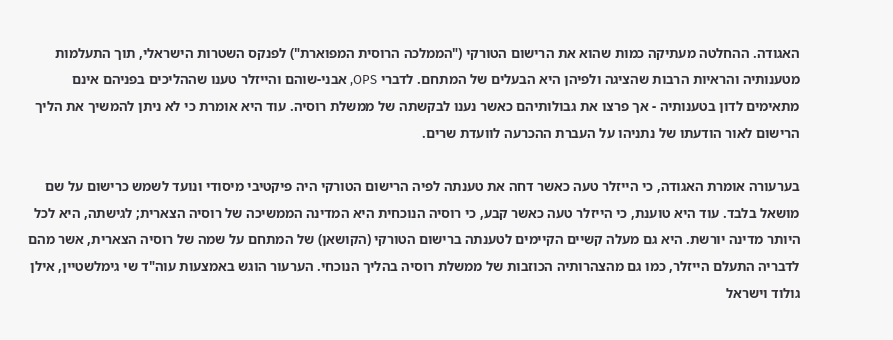האגודה. ההחלטה מעתיקה כמות שהוא את הרישום הטורקי ("הממלכה הרוסית המפוארת") לפנקס השטרות הישראלי, תוך התעלמות מטענותיה והראיות הרבות שהציגה ולפיהן היא הבעלים של המתחם. לדברי OPS, אבני-שוהם והייזלר טענו שההליכים בפניהם אינם מתאימים לדון בטענותיה - אך פרצו את גבולותיהם כאשר נענו לבקשתה של ממשלת רוסיה. עוד היא אומרת כי לא ניתן להמשיך את הליך הרישום לאור הודעתו של נתניהו על העברת ההכרעה לוועדת שרים.

בערעורה אומרת האגודה, כי הייזלר טעה כאשר דחה את טענתה לפיה הרישום הטורקי היה פיקטיבי מיסודי ונועד לשמש כרישום על שם מושאל בלבד. עוד היא טוענת, כי הייזלר טעה כאשר קבע, כי רוסיה הנוכחית היא המדינה הממשיכה של רוסיה הצארית; לגישתה, היא לכל היותר מדינה יורשת. היא גם מעלה קשיים הקיימים לטענתה ברישום הטורקי (הקושאן) של המתחם על שמה של רוסיה הצארית, אשר מהם לדבריה התעלם הייזלר, כמו גם מהצהרותיה הכוזבות של ממשלת רוסיה בהליך הנוכחי. הערעור הוגש באמצעות עוה"ד שי גימלשטיין, אילן גולוד וישראל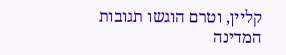קליין, וטרם הוגשו תגובות המדינה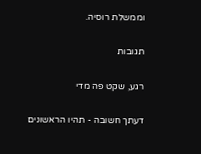וממשלת רוסיה.

תגובות

רגע, שקט פה מדי

דעתך חשובה - תהיו הראשונים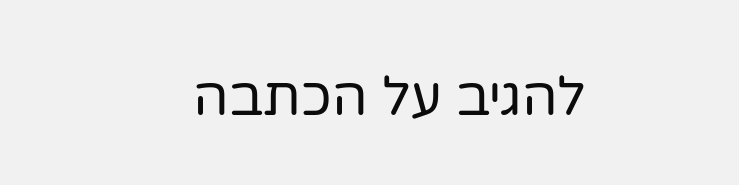להגיב על הכתבה